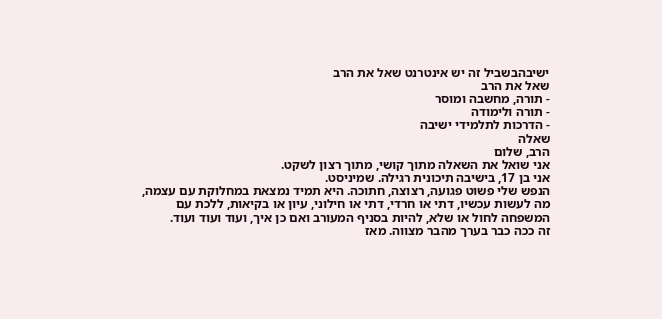ישיבהבשביל זה יש אינטרנט שאל את הרב
שאל את הרב
- תורה, מחשבה ומוסר
- תורה ולימודה
- הדרכות לתלמידי ישיבה
שאלה
הרב, שלום
אני שואל את השאלה מתוך קושי, מתוך רצון לשקט.
אני בן 17, בישיבה תיכונית רגילה. שמיניסט.
הנפש שלי פשוט פגועה, רצוצה, חתוכה. היא תמיד נמצאת במחלוקת עם עצמה, מה לעשות עכשיו, דתי או חרדי, דתי או חילוני, עיון או בקיאות, ללכת עם המשפחה לחול או שלא, להיות בסניף המעורב ואם כן איך, ועוד ועוד ועוד.
זה ככה כבר בערך מהבר מצווה. מאז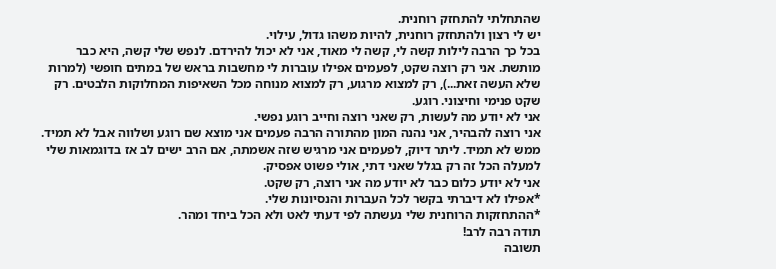שהתחלתי להתחזק רוחנית.
יש לי רצון ולהתחזק רוחנית, להיות משהו גדול, עילוי.
בכל כך הרבה לילות קשה לי, קשה לי מאוד, אני לא יכול להירדם. לנפש שלי קשה, היא כבר מותשת. אני רק רוצה שקט, לפעמים אפילו עוברות לי מחשבות בראש של במתים חופשי (למרות שלא העשה זאת...), רק למצוא מרגוע, רק למצוא מנוחה מכל השאיפות המחלוקות הלבטים. רק שקט פנימי וחיצוני. רוגע.
אני לא יודע מה לעשות, רק שאני רוצה וחייב רוגע נפשי.
אני רוצה להבהיר, אני נהנה המון מהתורה הרבה פעמים אני מוצא שם רוגע ושלווה אבל לא תמיד. ממש לא תמיד. ליתר דיוק, לפעמים אני מרגיש שזה אשמתה, אם הרב ישים לב אז בדוגמאות שלי למעלה הכל זה רק בגלל שאני דתי, אולי פשוט אפסיק.
אני לא יודע כלום כבר לא יודע מה אני רוצה, רק שקט.
*אפילו לא דיברתי בקשר לכל העברות והנסיונות שלי.
*ההתחזקות הרוחנית שלי נעשתה לפי דעתי לאט ולא הכל ביחד ומהר.
תודה רבה לרב!
תשובה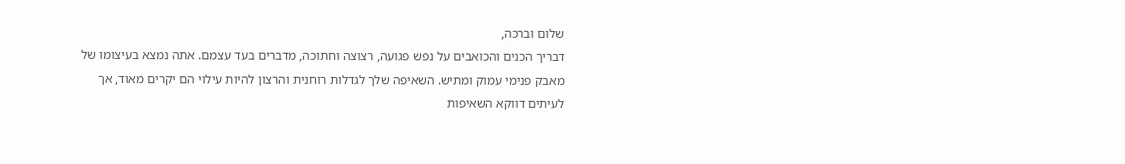שלום וברכה,
דבריך הכנים והכואבים על נפש פגועה, רצוצה וחתוכה, מדברים בעד עצמם. אתה נמצא בעיצומו של מאבק פנימי עמוק ומתיש. השאיפה שלך לגדלות רוחנית והרצון להיות עילוי הם יקרים מאוד, אך לעיתים דווקא השאיפות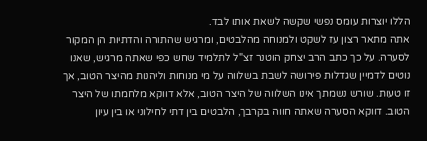הללו יוצרות עומס נפשי שקשה לשאת אותו לבד.
אתה מתאר רצון עז לשקט ולמנוחה מהלבטים, ומרגיש שהתורה והדתיות הן המקור לסערה. על כך כתב הרב יצחק הוטנר זצ"ל לתלמיד שחש כפי שאתה מרגיש, שאנו נוטים לדמיין שגדלות פירושה לשבת בשלווה על מי מנוחות וליהנות מהיצר הטוב, אך זו טעות. שורש נשמתך אינו השלווה של היצר הטוב, אלא דווקא מלחמתו של היצר הטוב. דווקא הסערה שאתה חווה בקרבך, הלבטים בין דתי לחילוני או בין עיון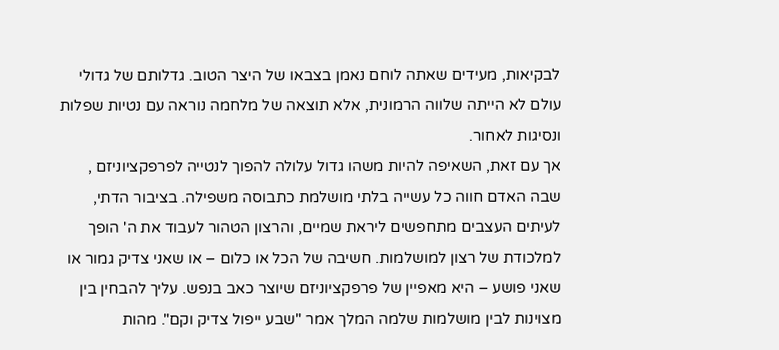לבקיאות, מעידים שאתה לוחם נאמן בצבאו של היצר הטוב. גדלותם של גדולי עולם לא הייתה שלווה הרמונית, אלא תוצאה של מלחמה נוראה עם נטיות שפלות ונסיגות לאחור.
אך עם זאת, השאיפה להיות משהו גדול עלולה להפוך לנטייה לפרפקציוניזם , שבה האדם חווה כל עשייה בלתי מושלמת כתבוסה משפילה. בציבור הדתי, לעיתים העצבים מתחפשים ליראת שמיים, והרצון הטהור לעבוד את ה' הופך למלכודת של רצון למושלמות. חשיבה של הכל או כלום – או שאני צדיק גמור או שאני פושע – היא מאפיין של פרפקציוניזם שיוצר כאב בנפש. עליך להבחין בין מצוינות לבין מושלמות שלמה המלך אמר "שבע ייפול צדיק וקם". מהות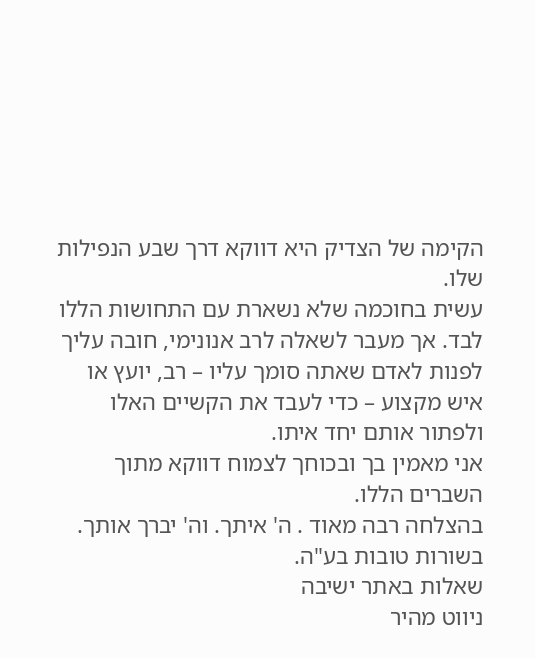הקימה של הצדיק היא דווקא דרך שבע הנפילות שלו.
עשית בחוכמה שלא נשארת עם התחושות הללו לבד. אך מעבר לשאלה לרב אנונימי, חובה עליך לפנות לאדם שאתה סומך עליו – רב, יועץ או איש מקצוע – כדי לעבד את הקשיים האלו ולפתור אותם יחד איתו.
אני מאמין בך ובכוחך לצמוח דווקא מתוך השברים הללו.
בהצלחה רבה מאוד . ה' איתך. וה' יברך אותך.
בשורות טובות בע"ה.
שאלות באתר ישיבה
ניווט מהיר